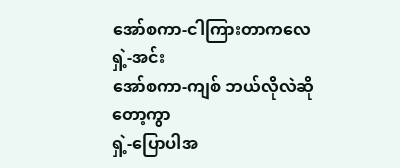အော်စကာ-ငါကြားတာကလေ
ရှဲ့-အင်း
အော်စကာ-ကျစ် ဘယ်လိုလဲဆိုတော့ကွာ
ရှဲ့-ပြောပါအ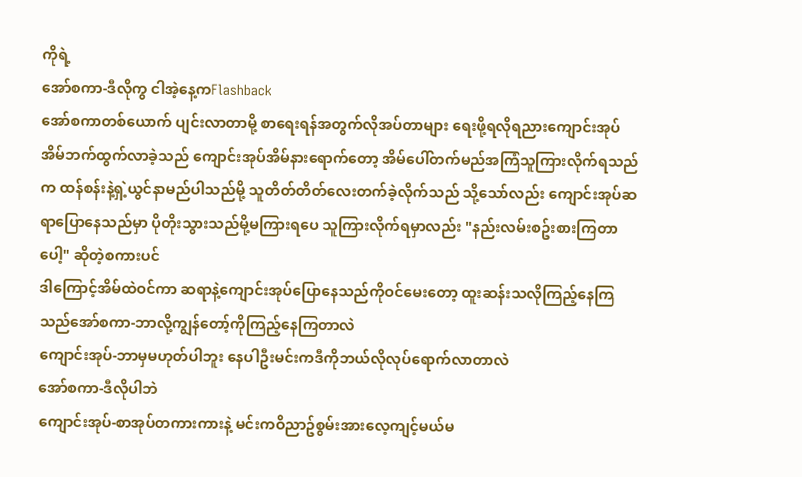ကိုရဲ့
အော်စကာ-ဒီလိုကွ ငါအဲ့နေ့ကFlashback
အော်စကာတစ်ယောက် ပျင်းလာတာမို့ စာရေးရန်အတွက်လိုအပ်တာများ ရေးဖို့ရလိုရညားကျောင်းအုပ်အိမ်ဘက်ထွက်လာခဲ့သည် ကျောင်းအုပ်အိမ်နားရောက်တော့ အိမ်ပေါ်တက်မည်အကြံသူကြားလိုက်ရသည်က ထန်စန်းနဲ့ရှဲ့ယွင်နာမည်ပါသည်မို့ သူတိတ်တိတ်လေးတက်ခဲ့လိုက်သည် သို့သော်လည်း ကျောင်းအုပ်ဆရာပြောနေသည်မှာ ပိုတိုးသွားသည်မို့မကြားရပေ သူကြားလိုက်ရမှာလည်း "နည်းလမ်းစဥ်းစားကြတာပေါ့" ဆိုတဲ့စကားပင်
ဒါကြောင့်အိမ်ထဲဝင်ကာ ဆရာနဲ့ကျောင်းအုပ်ပြောနေသည်ကိုဝင်မေးတော့ ထူးဆန်းသလိုကြည့်နေကြသည်အော်စကာ-ဘာလို့ကျွန်တော့်ကိုကြည့်နေကြတာလဲ
ကျောင်းအုပ်-ဘာမှမဟုတ်ပါဘူး နေပါဦးမင်းကဒီကိုဘယ်လိုလုပ်ရောက်လာတာလဲ
အော်စကာ-ဒီလိုပါဘဲ
ကျောင်းအုပ်-စာအုပ်တကားကားနဲ့ မင်းကဝိညာဥ်စွမ်းအားလေ့ကျင့်မယ်မ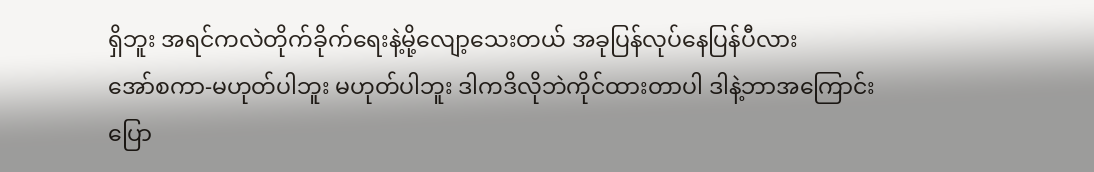ရှိဘူး အရင်ကလဲတိုက်ခိုက်ရေးနဲ့မို့လျော့သေးတယ် အခုပြန်လုပ်နေပြန်ပီလား
အော်စကာ-မဟုတ်ပါဘူး မဟုတ်ပါဘူး ဒါကဒိလိုဘဲကိုင်ထားတာပါ ဒါနဲ့ဘာအကြောင်းပြော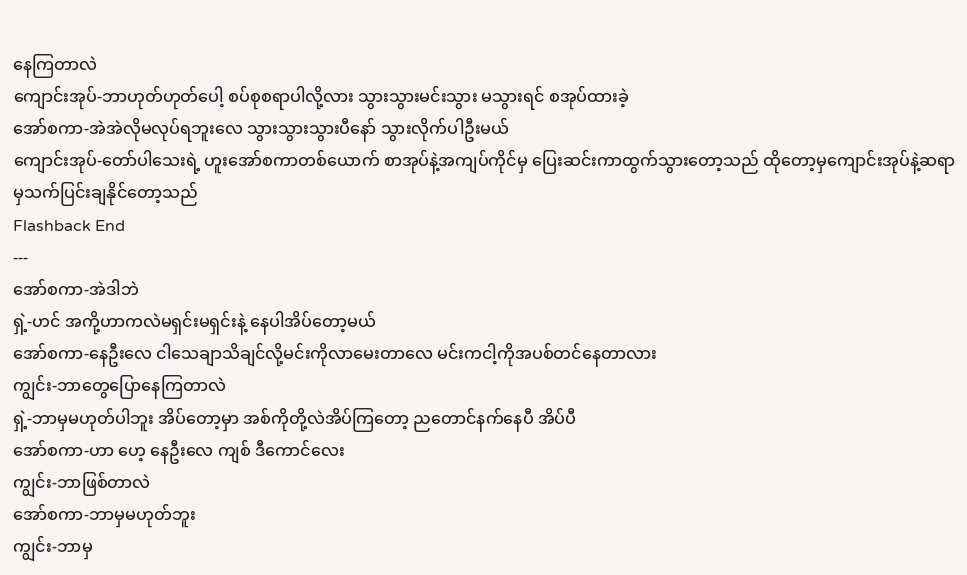နေကြတာလဲ
ကျောင်းအုပ်-ဘာဟုတ်ဟုတ်ပေါ့ စပ်စုစရာပါလို့လား သွားသွားမင်းသွား မသွားရင် စအုပ်ထားခဲ့
အော်စကာ-အဲအဲလိုမလုပ်ရဘူးလေ သွားသွားသွားပီနော် သွားလိုက်ပါဦးမယ်
ကျောင်းအုပ်-တော်ပါသေးရဲ့ ဟူးအော်စကာတစ်ယောက် စာအုပ်နဲ့အကျပ်ကိုင်မှ ပြေးဆင်းကာထွက်သွားတော့သည် ထိုတော့မှကျောင်းအုပ်နဲ့ဆရာမှသက်ပြင်းချနိုင်တော့သည်
Flashback End
---
အော်စကာ-အဲဒါဘဲ
ရှဲ့-ဟင် အကို့ဟာကလဲမရှင်းမရှင်းနဲ့ နေပါအိပ်တော့မယ်
အော်စကာ-နေဦးလေ ငါသေချာသိချင်လို့မင်းကိုလာမေးတာလေ မင်းကငါ့ကိုအပစ်တင်နေတာလား
ကျွင်း-ဘာတွေပြောနေကြတာလဲ
ရှဲ့-ဘာမှမဟုတ်ပါဘူး အိပ်တော့မှာ အစ်ကိုတို့လဲအိပ်ကြတော့ ညတောင်နက်နေပီ အိပ်ပီ
အော်စကာ-ဟာ ဟေ့ နေဦးလေ ကျစ် ဒီကောင်လေး
ကျွင်း-ဘာဖြစ်တာလဲ
အော်စကာ-ဘာမှမဟုတ်ဘူး
ကျွင်း-ဘာမှ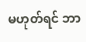မဟုတ်ရင် ဘာ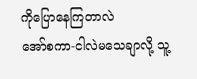ကိုပြောနေကြတာလဲ
အော်စကာ-ငါလဲမသေချာလို့ သူ့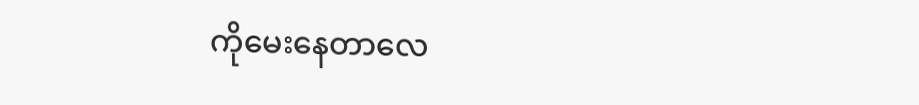ကိုမေးနေတာလေ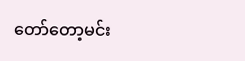တော်တော့မင်း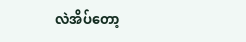လဲအိပ်တော့